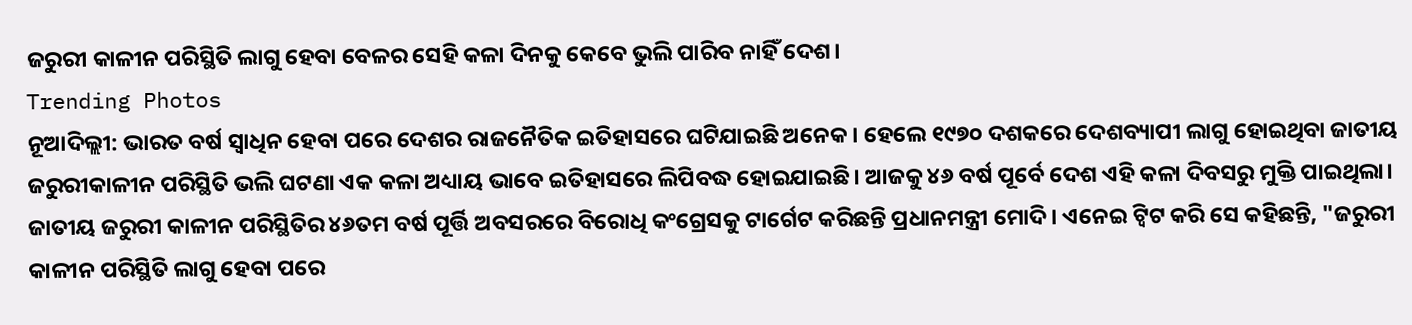ଜରୁରୀ କାଳୀନ ପରିସ୍ଥିତି ଲାଗୁ ହେବା ବେଳର ସେହି କଳା ଦିନକୁ କେବେ ଭୁଲି ପାରିବ ନାହିଁ ଦେଶ।
Trending Photos
ନୂଆଦିଲ୍ଲୀ: ଭାରତ ବର୍ଷ ସ୍ୱାଧିନ ହେବା ପରେ ଦେଶର ରାଜନୈତିକ ଇତିହାସରେ ଘଟିଯାଇଛି ଅନେକ। ହେଲେ ୧୯୭୦ ଦଶକରେ ଦେଶବ୍ୟାପୀ ଲାଗୁ ହୋଇଥିବା ଜାତୀୟ ଜରୁରୀକାଳୀନ ପରିସ୍ଥିତି ଭଲି ଘଟଣା ଏକ କଳା ଅଧ୍ୟାୟ ଭାବେ ଇତିହାସରେ ଲିପିବଦ୍ଧ ହୋଇଯାଇଛି। ଆଜକୁ ୪୬ ବର୍ଷ ପୂର୍ବେ ଦେଶ ଏହି କଳା ଦିବସରୁ ମୁକ୍ତି ପାଇଥିଲା।
ଜାତୀୟ ଜରୁରୀ କାଳୀନ ପରିସ୍ଥିତିର ୪୬ତମ ବର୍ଷ ପୂର୍ତ୍ତି ଅବସରରେ ବିରୋଧି କଂଗ୍ରେସକୁ ଟାର୍ଗେଟ କରିଛନ୍ତି ପ୍ରଧାନମନ୍ତ୍ରୀ ମୋଦି। ଏନେଇ ଟ୍ୱିଟ କରି ସେ କହିଛନ୍ତି, "ଜରୁରୀ କାଳୀନ ପରିସ୍ଥିତି ଲାଗୁ ହେବା ପରେ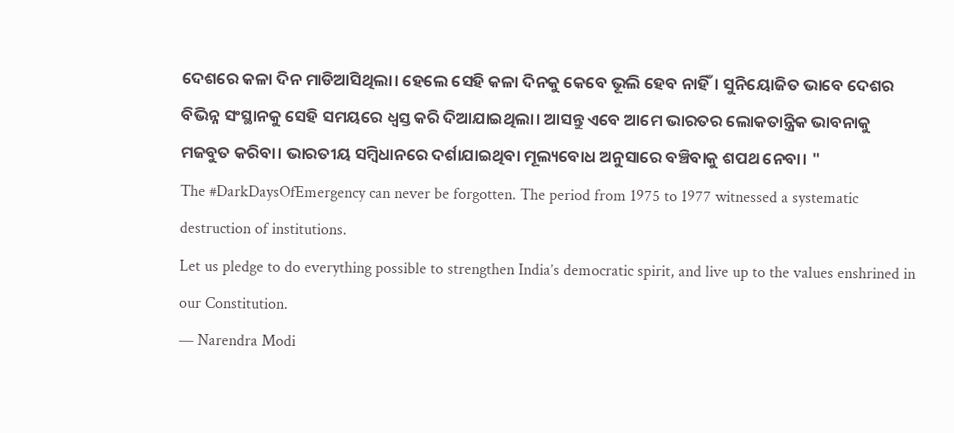ଦେଶରେ କଳା ଦିନ ମାଡିଆସିଥିଲା। ହେଲେ ସେହି କଳା ଦିନକୁ କେବେ ଭୂଲି ହେବ ନାହିଁ। ସୁନିୟୋଜିତ ଭାବେ ଦେଶର ବିଭିନ୍ନ ସଂସ୍ଥାନକୁ ସେହି ସମୟରେ ଧ୍ୱସ୍ତ କରି ଦିଆଯାଇଥିଲା। ଆସନ୍ତୁ ଏବେ ଆମେ ଭାରତର ଲୋକତାନ୍ତ୍ରିକ ଭାବନାକୁ ମଜବୁତ କରିବା। ଭାରତୀୟ ସମ୍ବିଧାନରେ ଦର୍ଶାଯାଇଥିବା ମୂଲ୍ୟବୋଧ ଅନୁସାରେ ବଞ୍ଚିବାକୁ ଶପଥ ନେବା। "
The #DarkDaysOfEmergency can never be forgotten. The period from 1975 to 1977 witnessed a systematic destruction of institutions.
Let us pledge to do everything possible to strengthen India’s democratic spirit, and live up to the values enshrined in our Constitution.
— Narendra Modi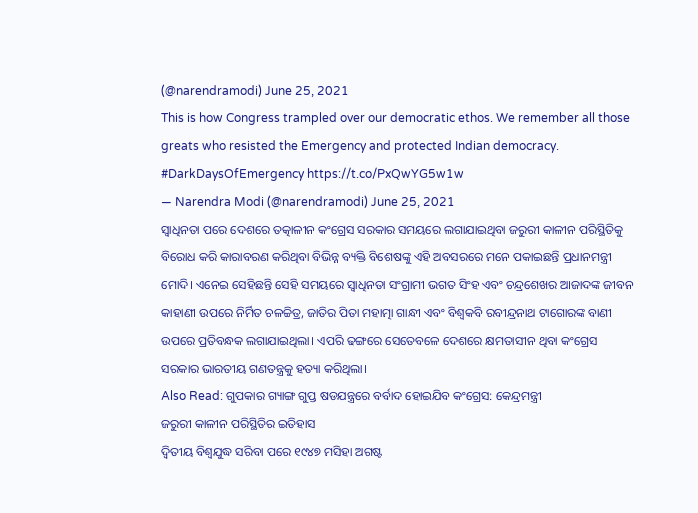(@narendramodi) June 25, 2021
This is how Congress trampled over our democratic ethos. We remember all those greats who resisted the Emergency and protected Indian democracy. #DarkDaysOfEmergency https://t.co/PxQwYG5w1w
— Narendra Modi (@narendramodi) June 25, 2021
ସ୍ୱାଧିନତା ପରେ ଦେଶରେ ତତ୍କାଳୀନ କଂଗ୍ରେସ ସରକାର ସମୟରେ ଲଗାଯାଇଥିବା ଜରୁରୀ କାଳୀନ ପରିସ୍ଥିତିକୁ ବିରୋଧ କରି କାରାବରଣ କରିଥିବା ବିଭିନ୍ନ ବ୍ୟକ୍ତି ବିଶେଷଙ୍କୁ ଏହି ଅବସରରେ ମନେ ପକାଇଛନ୍ତି ପ୍ରଧାନମନ୍ତ୍ରୀ ମୋଦି। ଏନେଇ ସେହିଛନ୍ତି ସେହି ସମୟରେ ସ୍ୱାଧିନତା ସଂଗ୍ରାମୀ ଭଗତ ସିଂହ ଏବଂ ଚନ୍ଦ୍ରଶେଖର ଆଜାଦଙ୍କ ଜୀବନ କାହାଣୀ ଉପରେ ନିର୍ମିତ ଚଳଚ୍ଚିତ୍ର, ଜାତିର ପିତା ମହାତ୍ମା ଗାନ୍ଧୀ ଏବଂ ବିଶ୍ୱକବି ରବୀନ୍ଦ୍ରନାଥ ଟାଗୋରଙ୍କ ବାଣୀ ଉପରେ ପ୍ରତିବନ୍ଧକ ଲଗାଯାଇଥିଲା। ଏପରି ଢଙ୍ଗରେ ସେତେବଳେ ଦେଶରେ କ୍ଷମତାସୀନ ଥିବା କଂଗ୍ରେସ ସରକାର ଭାରତୀୟ ଗଣତନ୍ତ୍ରକୁ ହତ୍ୟା କରିଥିଲା।
Also Read: ଗୁପକାର ଗ୍ୟାଙ୍ଗ ଗୁପ୍ତ ଷଡଯନ୍ତ୍ରରେ ବର୍ବାଦ ହୋଇଯିବ କଂଗ୍ରେସ: କେନ୍ଦ୍ରମନ୍ତ୍ରୀ
ଜରୁରୀ କାଳୀନ ପରିସ୍ଥିତିର ଇତିହାସ
ଦ୍ୱିତୀୟ ବିଶ୍ୱଯୁଦ୍ଧ ସରିବା ପରେ ୧୯୪୭ ମସିହା ଅଗଷ୍ଟ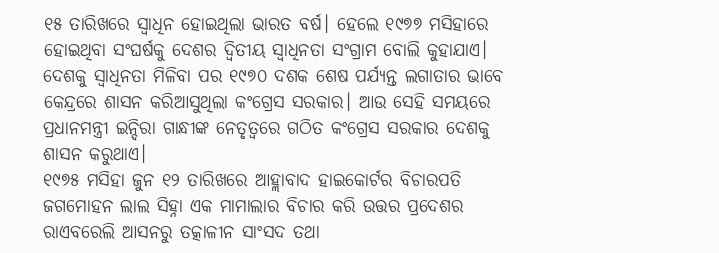୧୫ ତାରିଖରେ ସ୍ୱାଧିନ ହୋଇଥିଲା ଭାରତ ବର୍ଷ। ହେଲେ ୧୯୭୭ ମସିହାରେ ହୋଇଥିବା ସଂଘର୍ଷକୁ ଦେଶର ଦ୍ୱିତୀୟ ସ୍ୱାଧିନତା ସଂଗ୍ରାମ ବୋଲି କୁହାଯାଏ। ଦେଶକୁ ସ୍ୱାଧିନତା ମିଳିବା ପର ୧୯୭୦ ଦଶକ ଶେଷ ପର୍ଯ୍ୟନ୍ତ ଲଗାତାର ଭାବେ କେନ୍ଦ୍ରରେ ଶାସନ କରିଆସୁଥିଲା କଂଗ୍ରେସ ସରକାର। ଆଉ ସେହି ସମୟରେ ପ୍ରଧାନମନ୍ତ୍ରୀ ଇନ୍ଦିରା ଗାନ୍ଧୀଙ୍କ ନେତୃତ୍ୱରେ ଗଠିତ କଂଗ୍ରେସ ସରକାର ଦେଶକୁ ଶାସନ କରୁଥାଏ।
୧୯୭୫ ମସିହା ଜୁନ ୧୨ ତାରିଖରେ ଆହ୍ଲାବାଦ ହାଇକୋର୍ଟର ବିଚାରପତି ଜଗମୋହନ ଲାଲ ସିହ୍ନା ଏକ ମାମାଲାର ବିଚାର କରି ଉତ୍ତର ପ୍ରଦେଶର ରାଏବରେଲି ଆସନରୁ ତତ୍କାଳୀନ ସାଂସଦ ତଥା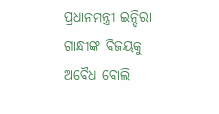ପ୍ରଧାନମନ୍ତ୍ରୀ ଇନ୍ଦିରା ଗାନ୍ଧୀଙ୍କ ବିଜୟକୁ ଅବୈଧ ବୋଲି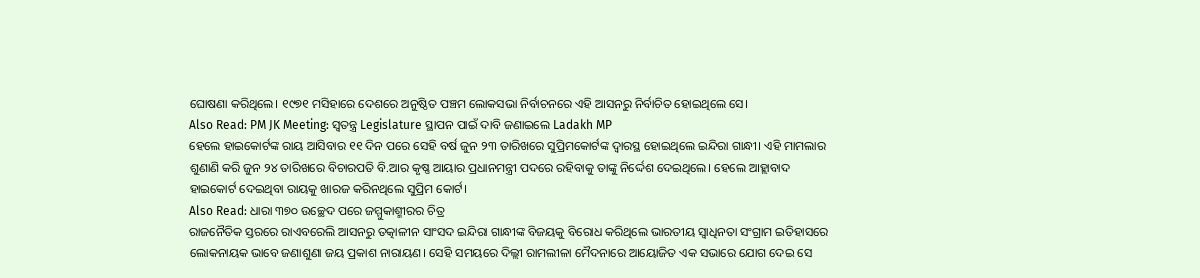ଘୋଷଣା କରିଥିଲେ। ୧୯୭୧ ମସିହାରେ ଦେଶରେ ଅନୁଷ୍ଠିତ ପଞ୍ଚମ ଲୋକସଭା ନିର୍ବାଚନରେ ଏହି ଆସନରୁ ନିର୍ବାଚିତ ହୋଇଥିଲେ ସେ।
Also Read: PM JK Meeting: ସ୍ୱତନ୍ତ୍ର Legislature ସ୍ଥାପନ ପାଇଁ ଦାବି ଜଣାଇଲେ Ladakh MP
ହେଲେ ହାଇକୋର୍ଟଙ୍କ ରାୟ ଆସିବାର ୧୧ ଦିନ ପରେ ସେହି ବର୍ଷ ଜୁନ ୨୩ ତାରିଖରେ ସୁପ୍ରିମକୋର୍ଟଙ୍କ ଦ୍ୱାରସ୍ଥ ହୋଇଥିଲେ ଇନ୍ଦିରା ଗାନ୍ଧୀ। ଏହି ମାମଲାର ଶୁଣାଣି କରି ଜୁନ ୨୪ ତାରିଖରେ ବିଚାରପତି ବି.ଆର କୃଷ୍ଣ ଆୟାର ପ୍ରଧାନମନ୍ତ୍ରୀ ପଦରେ ରହିବାକୁ ତାଙ୍କୁ ନିର୍ଦ୍ଦେଶ ଦେଇଥିଲେ। ହେଲେ ଆହ୍ଲାବାଦ ହାଇକୋର୍ଟ ଦେଇଥିବା ରାୟକୁ ଖାରଜ କରିନଥିଲେ ସୁପ୍ରିମ କୋର୍ଟ।
Also Read: ଧାରା ୩୭୦ ଉଚ୍ଛେଦ ପରେ ଜମ୍ମୁକାଶ୍ମୀରର ଚିତ୍ର
ରାଜନୈତିକ ସ୍ତରରେ ରାଏବରେଲି ଆସନରୁ ତତ୍କାଳୀନ ସାଂସଦ ଇନ୍ଦିରା ଗାନ୍ଧୀଙ୍କ ବିଜୟକୁ ବିରୋଧ କରିଥିଲେ ଭାରତୀୟ ସ୍ୱାଧିନତା ସଂଗ୍ରାମ ଇତିହାସରେ ଲୋକନାୟକ ଭାବେ ଜଣାଶୁଣା ଜୟ ପ୍ରକାଶ ନାରାୟଣ। ସେହି ସମୟରେ ଦିଲ୍ଲୀ ରାମଲୀଳା ମୈଦନାରେ ଆୟୋଜିତ ଏକ ସଭାରେ ଯୋଗ ଦେଇ ସେ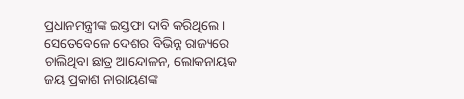ପ୍ରଧାନମନ୍ତ୍ରୀଙ୍କ ଇସ୍ତଫା ଦାବି କରିଥିଲେ।
ସେତେବେଳେ ଦେଶର ବିଭିନ୍ନ ରାଜ୍ୟରେ ଚାଲିଥିବା ଛାତ୍ର ଆନ୍ଦୋଳନ, ଲୋକନାୟକ ଜୟ ପ୍ରକାଶ ନାରାୟଣଙ୍କ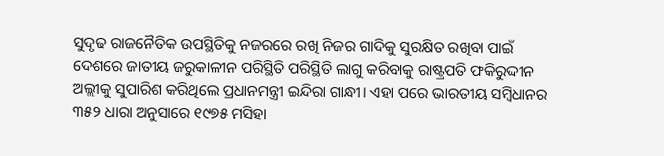ସୁଦୃଢ ରାଜନୈତିକ ଉପସ୍ଥିତିକୁ ନଜରରେ ରଖି ନିଜର ଗାଦିକୁ ସୁରକ୍ଷିତ ରଖିବା ପାଇଁ ଦେଶରେ ଜାତୀୟ ଜରୁକାଳୀନ ପରିସ୍ଥିତି ପରିସ୍ଥିତି ଲାଗୁ କରିବାକୁ ରାଷ୍ଟ୍ରପତି ଫକିରୁଦ୍ଦୀନ ଅଲ୍ଲୀକୁ ସୁପାରିଶ କରିଥିଲେ ପ୍ରଧାନମନ୍ତ୍ରୀ ଇନ୍ଦିରା ଗାନ୍ଧୀ। ଏହା ପରେ ଭାରତୀୟ ସମ୍ବିଧାନର ୩୫୨ ଧାରା ଅନୁସାରେ ୧୯୭୫ ମସିହା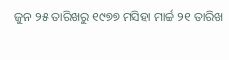ଜୁନ ୨୫ ତାରିଖରୁ ୧୯୭୭ ମସିହା ମାର୍ଚ୍ଚ ୨୧ ତାରିଖ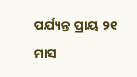ପର୍ଯ୍ୟନ୍ତ ପ୍ରାୟ ୨୧ ମାସ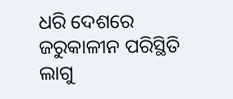ଧରି ଦେଶରେ ଜରୁକାଳୀନ ପରିସ୍ଥିତି ଲାଗୁ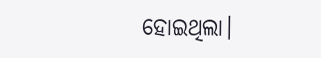ହୋଇଥିଲା।